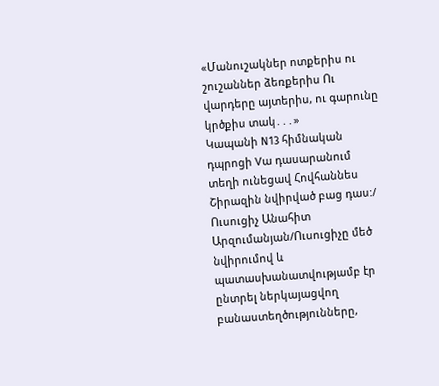«Մանուշակներ ոտքերիս ու շուշաններ ձեռքերիս Ու վարդերը այտերիս, ու գարունը կրծքիս տակ․․․»
Կապանի N13 հիմնական դպրոցի Vա դասարանում տեղի ունեցավ Հովհաննես Շիրազին նվիրված բաց դաս:/ Ուսուցիչ Անահիտ Արզումանյան/Ուսուցիչը մեծ նվիրումով և պատասխանատվությամբ էր ընտրել ներկայացվող բանաստեղծությունները,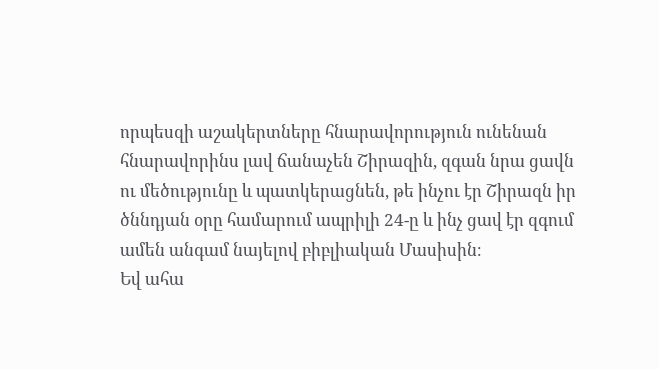որպեսզի աշակերտները հնարավորություն ունենան հնարավորինս լավ ճանաչեն Շիրազին, զգան նրա ցավն ու մեծությունը և պատկերացնեն, թե ինչու էր Շիրազն իր ծննդյան օրը համարում ապրիլի 24-ը և ինչ ցավ էր զգում ամեն անգամ նայելով բիբլիական Մասիսին։
Եվ ահա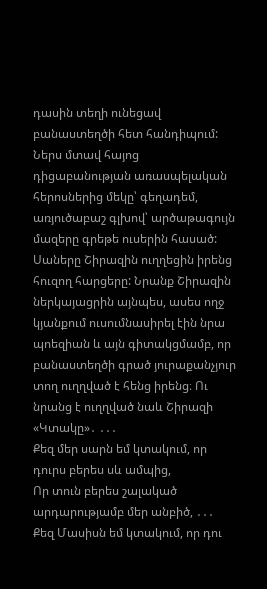դասին տեղի ունեցավ բանաստեղծի հետ հանդիպում: Ներս մտավ հայոց դիցաբանության առասպելական հերոսներից մեկը՝ գեղադեմ, առյուծաբաշ գլխով՝ արծաթագույն մազերը գրեթե ուսերին հասած: Սաները Շիրազին ուղղեցին իրենց հուզող հարցերը: Նրանք Շիրազին ներկայացրին այնպես, ասես ողջ կյանքում ուսումնասիրել էին նրա պոեզիան և այն գիտակցմամբ, որ բանաստեղծի գրած յուրաքանչյուր տող ուղղված է հենց իրենց։ Ու նրանց է ուղղված նաև Շիրազի «Կտակը»․ ․․․
Քեզ մեր սարն եմ կտակում, որ դուրս բերես սև ամպից,
Որ տուն բերես շալակած արդարությամբ մեր անբիծ, ․․․
Քեզ Մասիսն եմ կտակում, որ դու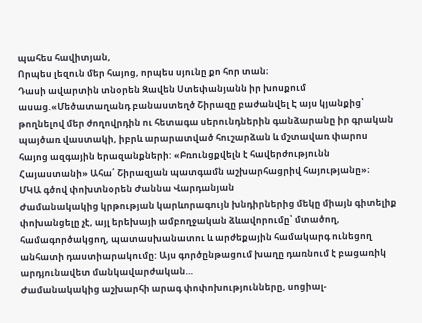պահես հավիտյան,
Որպես լեզուն մեր հայոց, որպես սյունը քո հոր տան։
Դասի ավարտին տնօրեն Զավեն Ստեփանյանն իր խոսքում ասաց.«Մեծատաղանդ բանաստեղծ Շիրազը բաժանվել Է այս կյանքից՝ թողնելով մեր ժողովրդին ու հետագա սերունդներին գանձարանը իր գրական պայծառ վաստակի, իբրև արարատված հուշարձան և մշտավառ փարոս հայոց ազգային երազանքների: «Բռունցքվելն է հավերժությունն Հայաստանի» Ահա՛ Շիրազյան պատգամն աշխարհացրիվ հայությանը»։
ՄԿԱ գծով փոխտնօրեն Ժաննա Վարդանյան
Ժամանակակից կրթության կարևորագույն խնդիրներից մեկը միայն գիտելիք փոխանցելը չէ, այլ երեխայի ամբողջական ձևավորումը՝ մտածող, համագործակցող, պատասխանատու և արժեքային համակարգ ունեցող անհատի դաստիարակումը: Այս գործընթացում խաղը դառնում է բացառիկ արդյունավետ մանկավարժական…
Ժամանակակից աշխարհի արագ փոփոխությունները, սոցիալ-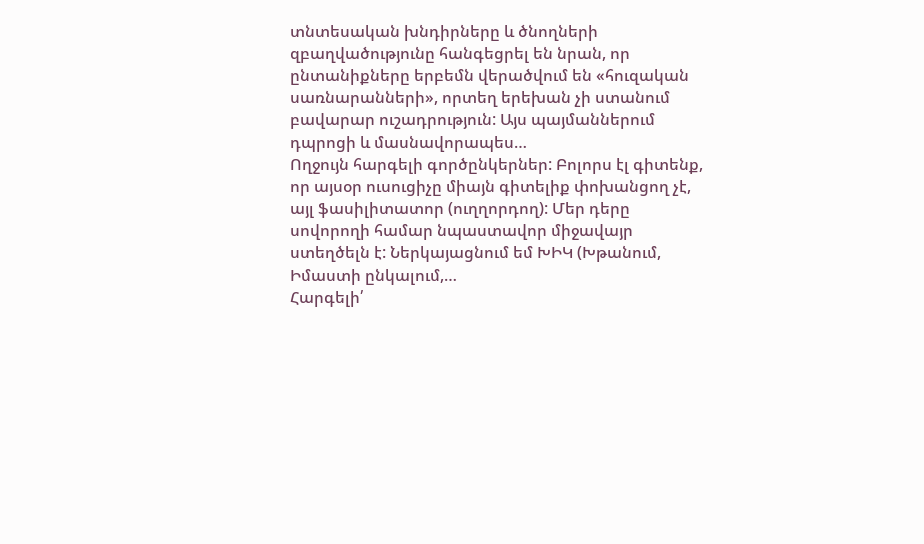տնտեսական խնդիրները և ծնողների զբաղվածությունը հանգեցրել են նրան, որ ընտանիքները երբեմն վերածվում են «հուզական սառնարանների», որտեղ երեխան չի ստանում բավարար ուշադրություն: Այս պայմաններում դպրոցի և մասնավորապես…
Ողջույն հարգելի գործընկերներ: Բոլորս էլ գիտենք, որ այսօր ուսուցիչը միայն գիտելիք փոխանցող չէ, այլ ֆասիլիտատոր (ուղղորդող): Մեր դերը սովորողի համար նպաստավոր միջավայր ստեղծելն է: Ներկայացնում եմ ԽԻԿ (Խթանում, Իմաստի ընկալում,…
Հարգելի՛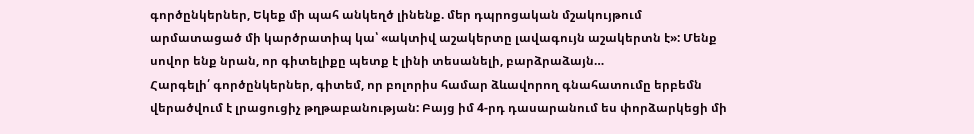գործընկերներ, Եկեք մի պահ անկեղծ լինենք. մեր դպրոցական մշակույթում արմատացած մի կարծրատիպ կա՝ «ակտիվ աշակերտը լավագույն աշակերտն է»: Մենք սովոր ենք նրան, որ գիտելիքը պետք է լինի տեսանելի, բարձրաձայն…
Հարգելի՛ գործընկերներ, գիտեմ, որ բոլորիս համար ձևավորող գնահատումը երբեմն վերածվում է լրացուցիչ թղթաբանության: Բայց իմ 4-րդ դասարանում ես փորձարկեցի մի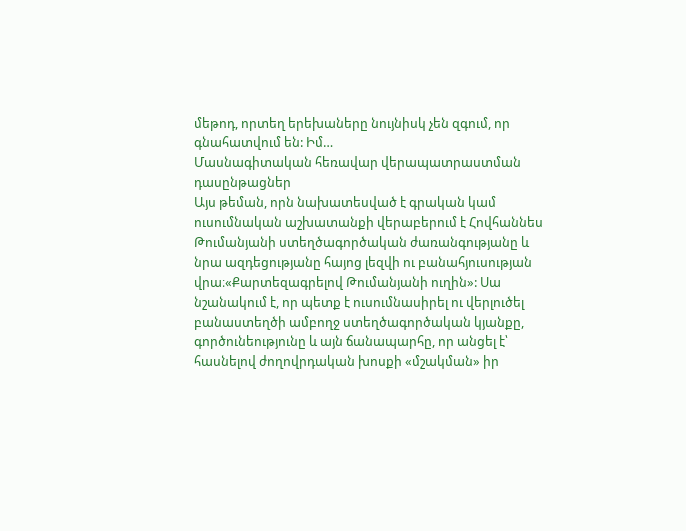մեթոդ, որտեղ երեխաները նույնիսկ չեն զգում, որ գնահատվում են: Իմ…
Մասնագիտական հեռավար վերապատրաստման դասընթացներ
Այս թեման, որն նախատեսված է գրական կամ ուսումնական աշխատանքի վերաբերում է Հովհաննես Թումանյանի ստեղծագործական ժառանգությանը և նրա ազդեցությանը հայոց լեզվի ու բանահյուսության վրա։«Քարտեզագրելով Թումանյանի ուղին»: Սա նշանակում է, որ պետք է ուսումնասիրել ու վերլուծել բանաստեղծի ամբողջ ստեղծագործական կյանքը, գործունեությունը և այն ճանապարհը, որ անցել է՝ հասնելով ժողովրդական խոսքի «մշակման» իր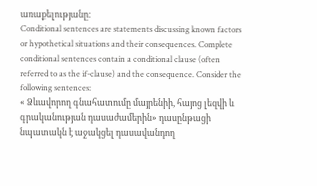առաքելությանը։
Conditional sentences are statements discussing known factors or hypothetical situations and their consequences. Complete conditional sentences contain a conditional clause (often referred to as the if-clause) and the consequence. Consider the following sentences:
« Ձևավորող գնահատումը մայրենիի, հայոց լեզվի և գրականության դասաժամերին» դասընթացի նպատակն է աջակցել դասավանդող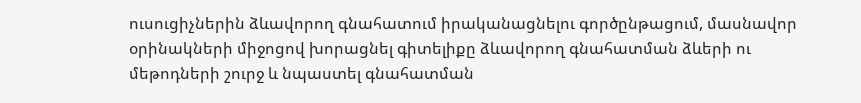ուսուցիչներին ձևավորող գնահատում իրականացնելու գործընթացում, մասնավոր օրինակների միջոցով խորացնել գիտելիքը ձևավորող գնահատման ձևերի ու մեթոդների շուրջ և նպաստել գնահատման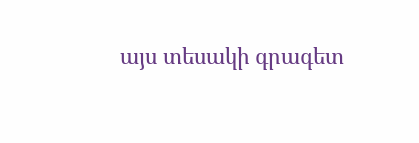այս տեսակի գրագետ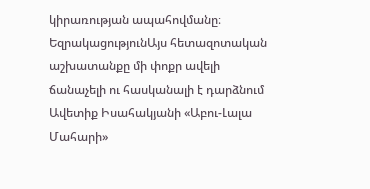կիրառության ապահովմանը։
ԵզրակացությունԱյս հետազոտական աշխատանքը մի փոքր ավելի ճանաչելի ու հասկանալի է դարձնում Ավետիք Իսահակյանի «Աբու-Լալա Մահարի»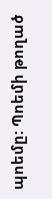պոեմը: Պոեմի թողած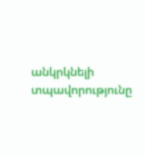անկրկնելի տպավորությունը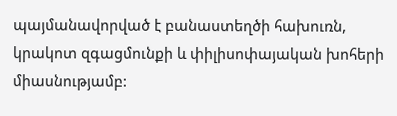պայմանավորված է բանաստեղծի հախուռն, կրակոտ զգացմունքի և փիլիսոփայական խոհերի միասնությամբ: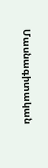Մասնագիտական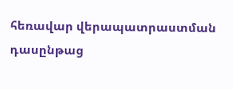հեռավար վերապատրաստման դասընթաց